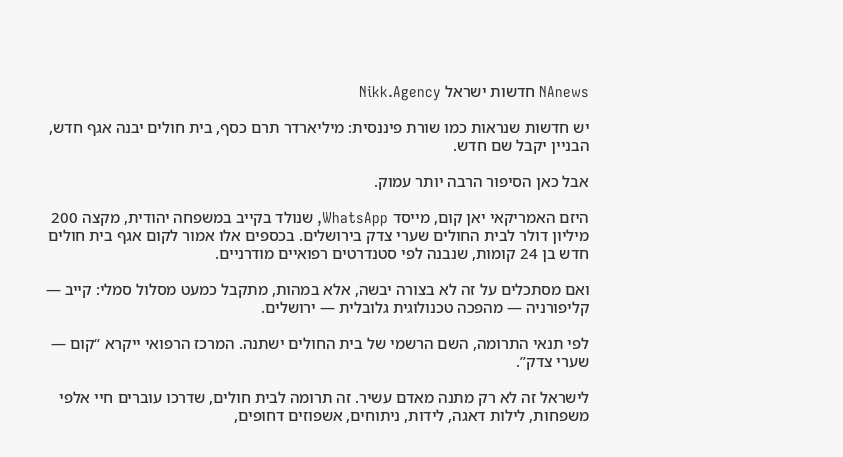NAnews חדשות ישראל Nikk.Agency

יש חדשות שנראות כמו שורת פיננסית: מיליארדר תרם כסף, בית חולים יבנה אגף חדש, הבניין יקבל שם חדש.

אבל כאן הסיפור הרבה יותר עמוק.

היזם האמריקאי יאן קום, מייסד WhatsApp, שנולד בקייב במשפחה יהודית, מקצה 200 מיליון דולר לבית החולים שערי צדק בירושלים. בכספים אלו אמור לקום אגף בית חולים חדש בן 24 קומות, שנבנה לפי סטנדרטים רפואיים מודרניים.

ואם מסתכלים על זה לא בצורה יבשה, אלא במהות, מתקבל כמעט מסלול סמלי: קייב — קליפורניה — מהפכה טכנולוגית גלובלית — ירושלים.

לפי תנאי התרומה, השם הרשמי של בית החולים ישתנה. המרכז הרפואי ייקרא “קום — שערי צדק”.

לישראל זה לא רק מתנה מאדם עשיר. זה תרומה לבית חולים, שדרכו עוברים חיי אלפי משפחות, לילות דאגה, לידות, ניתוחים, אשפוזים דחופים,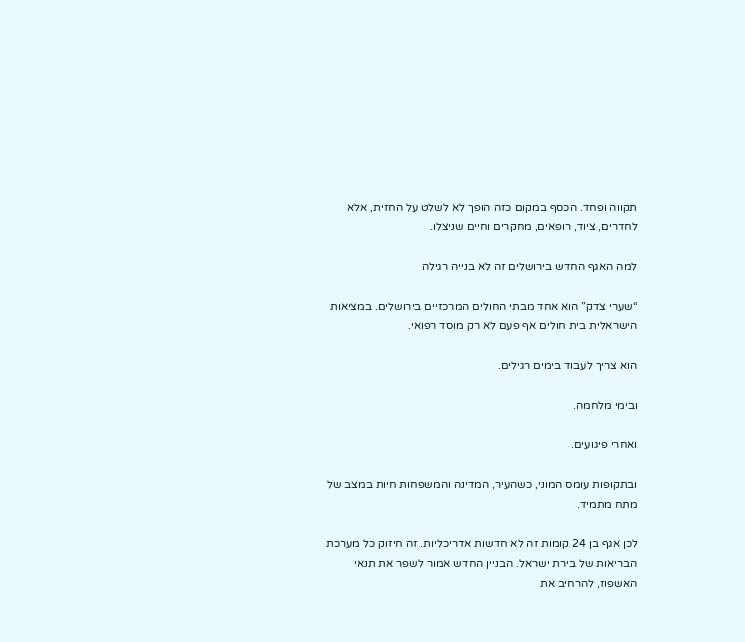תקווה ופחד. הכסף במקום כזה הופך לא לשלט על החזית, אלא לחדרים, ציוד, רופאים, מחקרים וחיים שניצלו.

למה האגף החדש בירושלים זה לא בנייה רגילה

“שערי צדק” הוא אחד מבתי החולים המרכזיים בירושלים. במציאות הישראלית בית חולים אף פעם לא רק מוסד רפואי.

הוא צריך לעבוד בימים רגילים.

ובימי מלחמה.

ואחרי פיגועים.

ובתקופות עומס המוני, כשהעיר, המדינה והמשפחות חיות במצב של מתח מתמיד.

לכן אגף בן 24 קומות זה לא חדשות אדריכליות. זה חיזוק כל מערכת הבריאות של בירת ישראל. הבניין החדש אמור לשפר את תנאי האשפוז, להרחיב את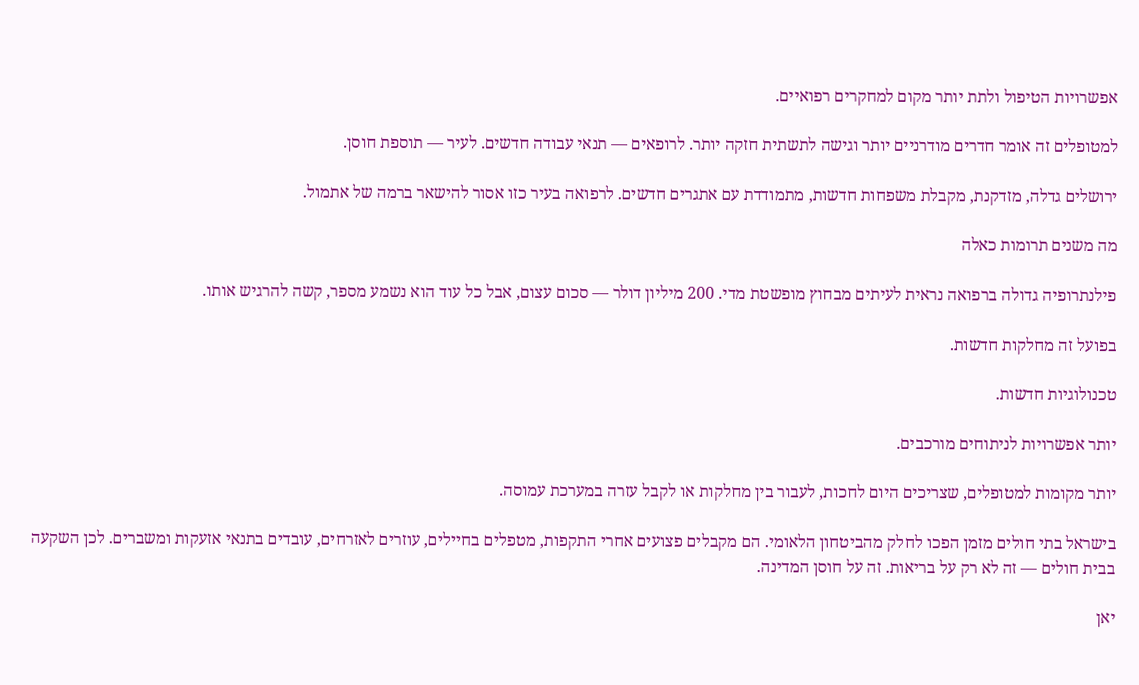אפשרויות הטיפול ולתת יותר מקום למחקרים רפואיים.

למטופלים זה אומר חדרים מודרניים יותר וגישה לתשתית חזקה יותר. לרופאים — תנאי עבודה חדשים. לעיר — תוספת חוסן.

ירושלים גדלה, מזדקנת, מקבלת משפחות חדשות, מתמודדת עם אתגרים חדשים. לרפואה בעיר כזו אסור להישאר ברמה של אתמול.

מה משנים תרומות כאלה

פילנתרופיה גדולה ברפואה נראית לעיתים מבחוץ מופשטת מדי. 200 מיליון דולר — סכום עצום, אבל כל עוד הוא נשמע מספר, קשה להרגיש אותו.

בפועל זה מחלקות חדשות.

טכנולוגיות חדשות.

יותר אפשרויות לניתוחים מורכבים.

יותר מקומות למטופלים, שצריכים היום לחכות, לעבור בין מחלקות או לקבל עזרה במערכת עמוסה.

בישראל בתי חולים מזמן הפכו לחלק מהביטחון הלאומי. הם מקבלים פצועים אחרי התקפות, מטפלים בחיילים, עוזרים לאזרחים, עובדים בתנאי אזעקות ומשברים. לכן השקעה בבית חולים — זה לא רק על בריאות. זה על חוסן המדינה.

יאן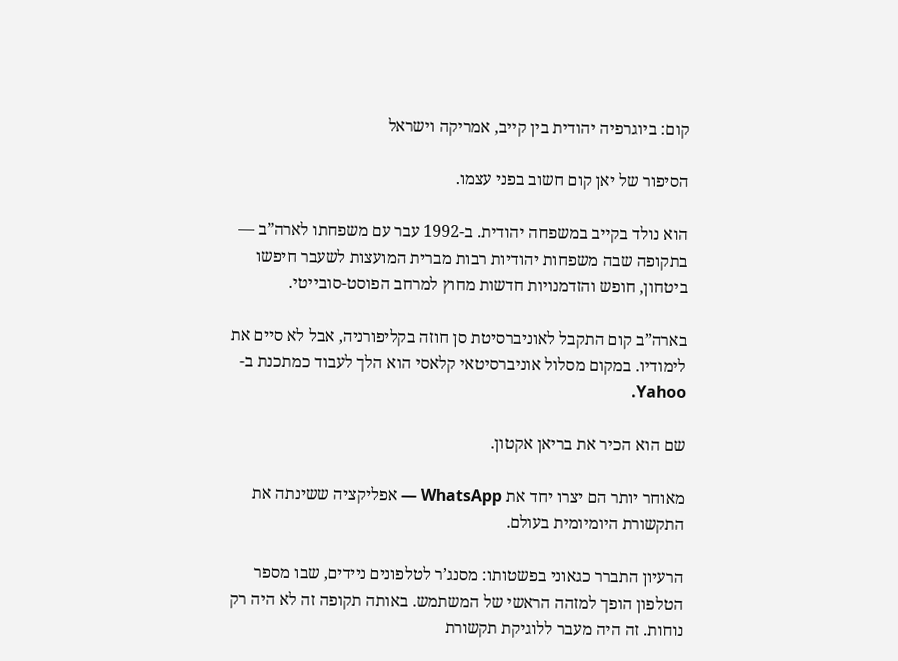קום: ביוגרפיה יהודית בין קייב, אמריקה וישראל

הסיפור של יאן קום חשוב בפני עצמו.

הוא נולד בקייב במשפחה יהודית. ב-1992 עבר עם משפחתו לארה”ב — בתקופה שבה משפחות יהודיות רבות מברית המועצות לשעבר חיפשו ביטחון, חופש והזדמנויות חדשות מחוץ למרחב הפוסט-סובייטי.

בארה”ב קום התקבל לאוניברסיטת סן חוזה בקליפורניה, אבל לא סיים את לימודיו. במקום מסלול אוניברסיטאי קלאסי הוא הלך לעבוד כמתכנת ב-Yahoo.

שם הוא הכיר את בריאן אקטון.

מאוחר יותר הם יצרו יחד את WhatsApp — אפליקציה ששינתה את התקשורת היומיומית בעולם.

הרעיון התברר כגאוני בפשטותו: מסנג’ר לטלפונים ניידים, שבו מספר הטלפון הופך למזהה הראשי של המשתמש. באותה תקופה זה לא היה רק נוחות. זה היה מעבר ללוגיקת תקשורת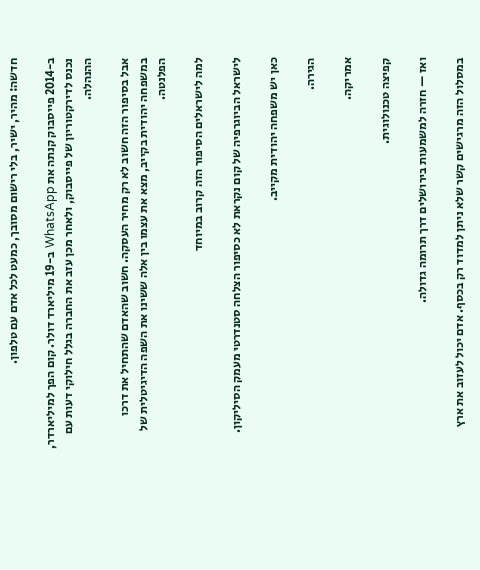חדשה: מהיר, ישיר, בלי רישום מסובך, כמעט לכל אדם עם טלפון.

ב-2014 פייסבוק קנתה את WhatsApp ב-19 מיליארד דולר. קום הפך למיליארדר, נכנס לדירקטוריון של פייסבוק, ולאחר מכן עזב את החברה בגלל חילוקי דעות עם ההנהלה.

אבל בסיפור הזה חשוב לא רק מחיר העסקה. חשוב שהאדם שהתחיל את דרכו במשפחה יהודית בקייב, מצא את עצמו בין אלה ששינו את השפה הדיגיטלית של הפלנטה.

למה לישראלים הסיפור הזה קרוב במיוחד

לישראל הביוגרפיה של קום נקראת לא כסיפור הצלחה סטנדרטי מעמק הסיליקון.

כאן יש משפחה יהודית מקייב.

הגירה.

אמריקה.

קפיצה טכנולוגית.

ואז — חזרה למשמעות בירושלים דרך תרומה גדולה.

במסלול הזה מרגישים קשר שלא ניתן למדוד רק בכסף. אדם יכול לעזוב את ארץ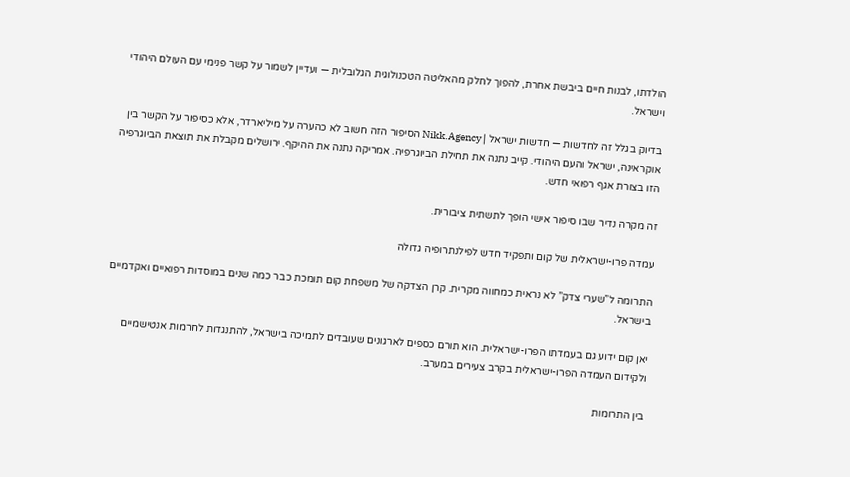הולדתו, לבנות חיים ביבשת אחרת, להפוך לחלק מהאליטה הטכנולוגית הגלובלית — ועדיין לשמור על קשר פנימי עם העולם היהודי וישראל.

בדיוק בגלל זה לחדשות — חדשות ישראל | Nikk.Agency הסיפור הזה חשוב לא כהערה על מיליארדר, אלא כסיפור על הקשר בין אוקראינה, ישראל והעם היהודי. קייב נתנה את תחילת הביוגרפיה. אמריקה נתנה את ההיקף. ירושלים מקבלת את תוצאת הביוגרפיה הזו בצורת אגף רפואי חדש.

זה מקרה נדיר שבו סיפור אישי הופך לתשתית ציבורית.

עמדה פרו-ישראלית של קום ותפקיד חדש לפילנתרופיה גדולה

התרומה ל”שערי צדק” לא נראית כמחווה מקרית. קרן הצדקה של משפחת קום תומכת כבר כמה שנים במוסדות רפואיים ואקדמיים בישראל.

יאן קום ידוע גם בעמדתו הפרו-ישראלית. הוא תורם כספים לארגונים שעובדים לתמיכה בישראל, להתנגדות לחרמות אנטישמיים ולקידום העמדה הפרו-ישראלית בקרב צעירים במערב.

בין התרומות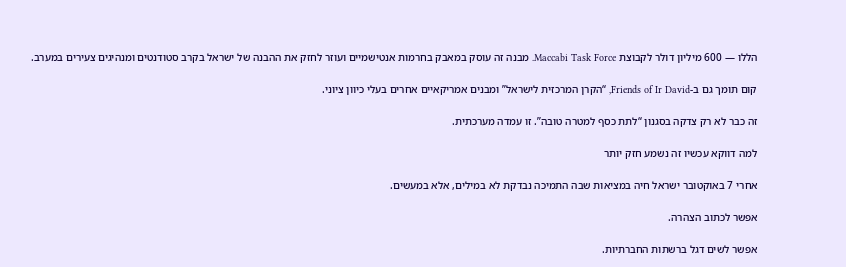הללו — 600 מיליון דולר לקבוצת Maccabi Task Force. מבנה זה עוסק במאבק בחרמות אנטישמיים ועוזר לחזק את ההבנה של ישראל בקרב סטודנטים ומנהיגים צעירים במערב.

קום תומך גם ב-Friends of Ir David, “הקרן המרכזית לישראל” ומבנים אמריקאיים אחרים בעלי כיוון ציוני.

זה כבר לא רק צדקה בסגנון “לתת כסף למטרה טובה”. זו עמדה מערכתית.

למה דווקא עכשיו זה נשמע חזק יותר

אחרי 7 באוקטובר ישראל חיה במציאות שבה התמיכה נבדקת לא במילים, אלא במעשים.

אפשר לכתוב הצהרה.

אפשר לשים דגל ברשתות החברתיות.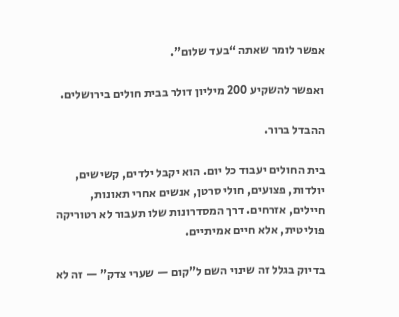אפשר לומר שאתה “בעד שלום”.

ואפשר להשקיע 200 מיליון דולר בבית חולים בירושלים.

ההבדל ברור.

בית החולים יעבוד כל יום. הוא יקבל ילדים, קשישים, יולדות, פצועים, חולי סרטן, אנשים אחרי תאונות, חיילים, אזרחים. דרך המסדרונות שלו תעבור לא רטוריקה פוליטית, אלא חיים אמיתיים.

בדיוק בגלל זה שינוי השם ל”קום — שערי צדק” — זה לא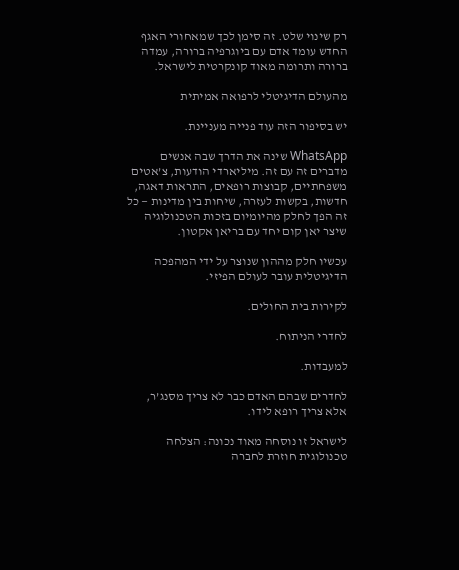רק שינוי שלט. זה סימן לכך שמאחורי האגף החדש עומד אדם עם ביוגרפיה ברורה, עמדה ברורה ותרומה מאוד קונקרטית לישראל.

מהעולם הדיגיטלי לרפואה אמיתית

יש בסיפור הזה עוד פנייה מעניינת.

WhatsApp שינה את הדרך שבה אנשים מדברים זה עם זה. מיליארדי הודעות, צ’אטים משפחתיים, קבוצות רופאים, התראות דאגה, חדשות, בקשות לעזרה, שיחות בין מדינות — כל זה הפך לחלק מהיומיום בזכות הטכנולוגיה שיצר יאן קום יחד עם בריאן אקטון.

עכשיו חלק מההון שנוצר על ידי המהפכה הדיגיטלית עובר לעולם הפיזי.

לקירות בית החולים.

לחדרי הניתוח.

למעבדות.

לחדרים שבהם האדם כבר לא צריך מסנג’ר, אלא צריך רופא לידו.

לישראל זו נוסחה מאוד נכונה: הצלחה טכנולוגית חוזרת לחברה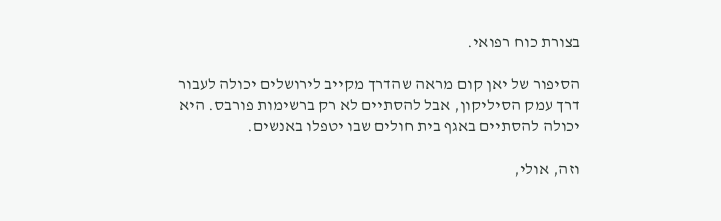בצורת כוח רפואי.

הסיפור של יאן קום מראה שהדרך מקייב לירושלים יכולה לעבור דרך עמק הסיליקון, אבל להסתיים לא רק ברשימות פורבס. היא יכולה להסתיים באגף בית חולים שבו יטפלו באנשים.

וזה, אולי,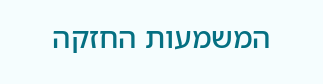המשמעות החזקה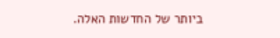ביותר של החדשות האלה.